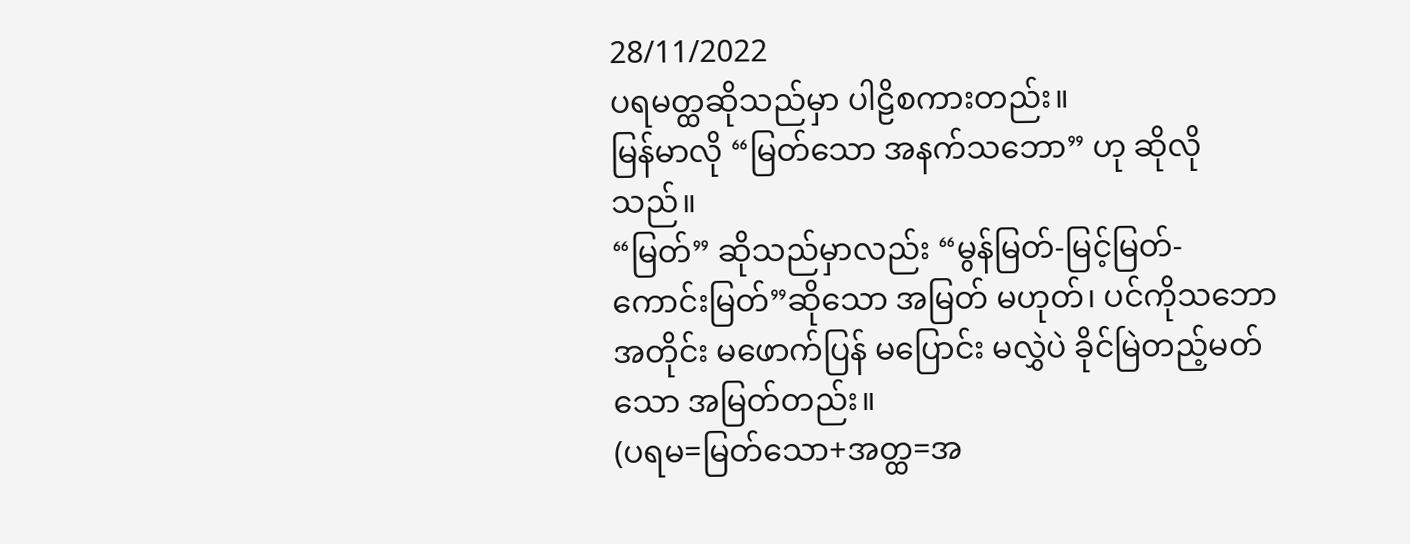28/11/2022
ပရမတ္ထဆိုသည်မှာ ပါဠိစကားတည်း။
မြန်မာလို “မြတ်သော အနက်သဘော” ဟု ဆိုလိုသည်။
“မြတ်” ဆိုသည်မှာလည်း “မွန်မြတ်-မြင့်မြတ်-ကောင်းမြတ်”ဆိုသော အမြတ် မဟုတ်၊ ပင်ကိုသဘောအတိုင်း မဖောက်ပြန် မပြောင်း မလွှဲပဲ ခိုင်မြဲတည့်မတ်သော အမြတ်တည်း။
(ပရမ=မြတ်သော+အတ္ထ=အ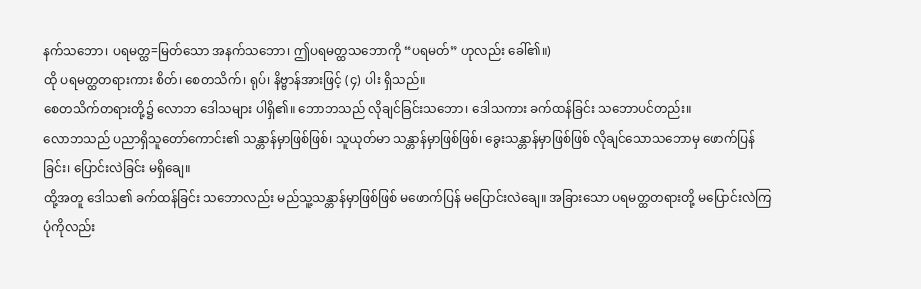နက်သဘော၊ ပရမတ္ထ=မြတ်သော အနက်သဘော၊ ဤပရမတ္ထသဘောကို “ပရမတ်” ဟုလည်း ခေါ်၏။)
ထို ပရမတ္ထတရားကား စိတ်၊ စေတသိက်၊ ရုပ်၊ နိဗ္ဗာန်အားဖြင့် (၄) ပါး ရှိသည်။
စေတသိက်တရားတို့၌ လောဘ ဒေါသများ ပါရှိ၏။ ဘောဘသည် လိုချင်ခြင်းသဘော၊ ဒေါသကား ခက်ထန်ခြင်း သဘောပင်တည်း။
လောဘသည် ပညာရှိသူတော်ကောင်း၏ သန္တာန်မှာဖြစ်ဖြစ်၊ သူယုတ်မာ သန္တာန်မှာဖြစ်ဖြစ်၊ ခွေးသန္တာန်မှာဖြစ်ဖြစ် လိုချင်သောသဘောမှ ဖောက်ပြန်ခြင်း၊ ပြောင်းလဲခြင်း မရှိချေ။
ထို့အတူ ဒေါသ၏ ခက်ထန်ခြင်း သဘောလည်း မည်သူ့သန္တာန်မှာဖြစ်ဖြစ် မဖောက်ပြန် မပြောင်းလဲချေ။ အခြားသော ပရမတ္ထတရားတို့ မပြောင်းလဲကြပုံကိုလည်း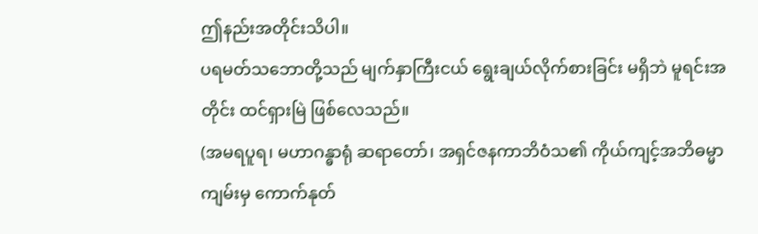ဤနည်းအတိုင်းသိပါ။
ပရမတ်သဘောတို့သည် မျက်နှာကြီးငယ် ရွေးချယ်လိုက်စားခြင်း မရှိဘဲ မူရင်းအတိုင်း ထင်ရှားမြဲ ဖြစ်လေသည်။
(အမရပူရ၊ မဟာဂန္ဓာရုံ ဆရာတော်၊ အရှင်ဇနကာဘိဝံသ၏ ကိုယ်ကျင့်အဘိဓမ္မာကျမ်းမှ ကောက်နုတ်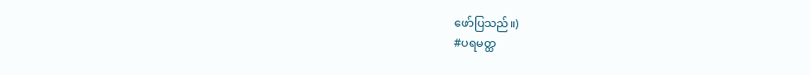ဖော်ပြသည်။)
#ပရမတ္ထ